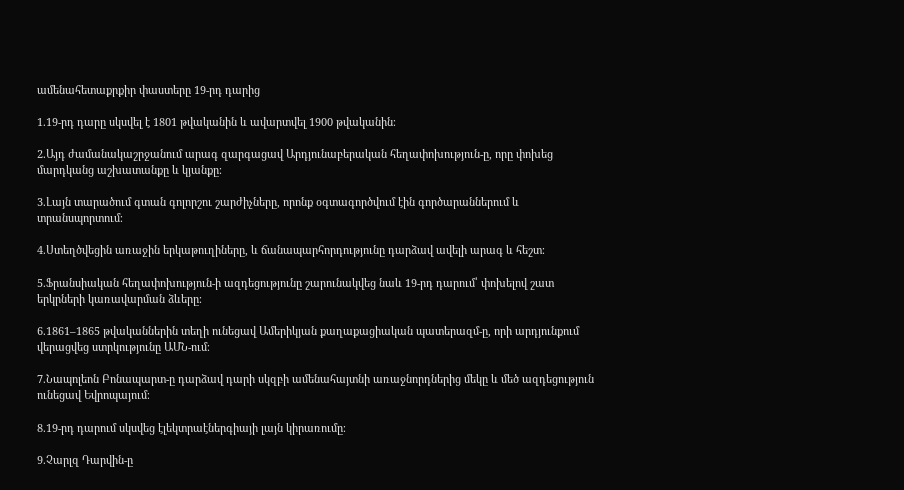ամենահետաքրքիր փաստերը 19-րդ դարից

1.19-րդ դարը սկսվել է 1801 թվականին և ավարտվել 1900 թվականին։

2.Այդ ժամանակաշրջանում արագ զարգացավ Արդյունաբերական հեղափոխություն-ը, որը փոխեց մարդկանց աշխատանքը և կյանքը։

3.Լայն տարածում գտան գոլորշու շարժիչները, որոնք օգտագործվում էին գործարաններում և տրանսպորտում։

4.Ստեղծվեցին առաջին երկաթուղիները, և ճանապարհորդությունը դարձավ ավելի արագ և հեշտ։

5.Ֆրանսիական հեղափոխություն-ի ազդեցությունը շարունակվեց նաև 19-րդ դարում՝ փոխելով շատ երկրների կառավարման ձևերը։

6.1861–1865 թվականներին տեղի ունեցավ Ամերիկյան քաղաքացիական պատերազմ-ը, որի արդյունքում վերացվեց ստրկությունը ԱՄՆ-ում։

7.Նապոլեոն Բոնապարտ-ը դարձավ դարի սկզբի ամենահայտնի առաջնորդներից մեկը և մեծ ազդեցություն ունեցավ Եվրոպայում։

8.19-րդ դարում սկսվեց էլեկտրաէներգիայի լայն կիրառումը։

9.Չարլզ Դարվին-ը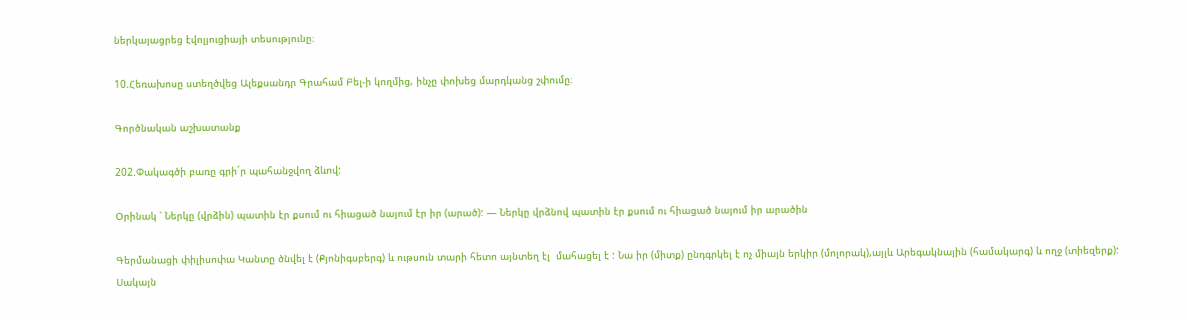ներկայացրեց էվոլյուցիայի տեսությունը։

10.Հեռախոսը ստեղծվեց Ալեքսանդր Գրահամ Բել-ի կողմից, ինչը փոխեց մարդկանց շփումը։

Գործնական աշխատանք

202.Փակագծի բառը գրի´ր պահանջվող ձևով:

Օրինակ ՝ Ներկը (վրձին) պատին էր քսում ու հիացած նայում էր իր (արած): — Ներկը վրձնով պատին էր քսում ու հիացած նայում իր արածին

Գերմանացի փիլիսոփա Կանտը ծնվել է (Քյոնիգսբերգ) և ութսուն տարի հետո այնտեղ էլ  մահացել է : Նա իր (միտք) ընդգրկել է ոչ միայն երկիր (մոլորակ),այլև Արեգակնային (համակարգ) և ողջ (տիեզերք): Սակայն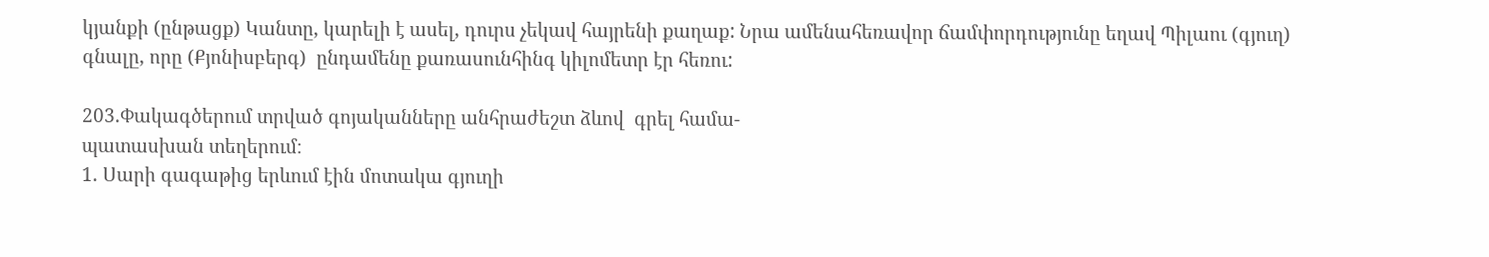կյանքի (ընթացք) Կանտը, կարելի է ասել, դուրս չեկավ հայրենի քաղաք: Նրա ամենահեռավոր ճամփորդությունը եղավ Պիլաու (գյուղ) գնալը, որը (Քյոնիսբերգ)  ընդամենը քառասունհինգ կիլոմետր էր հեռու:

203.Փակագծերում տրված գոյականները անհրաժեշտ ձևով  գրել համա-
պատասխան տեղերում։
1. Սարի գագաթից երևում էին մոտակա գյուղի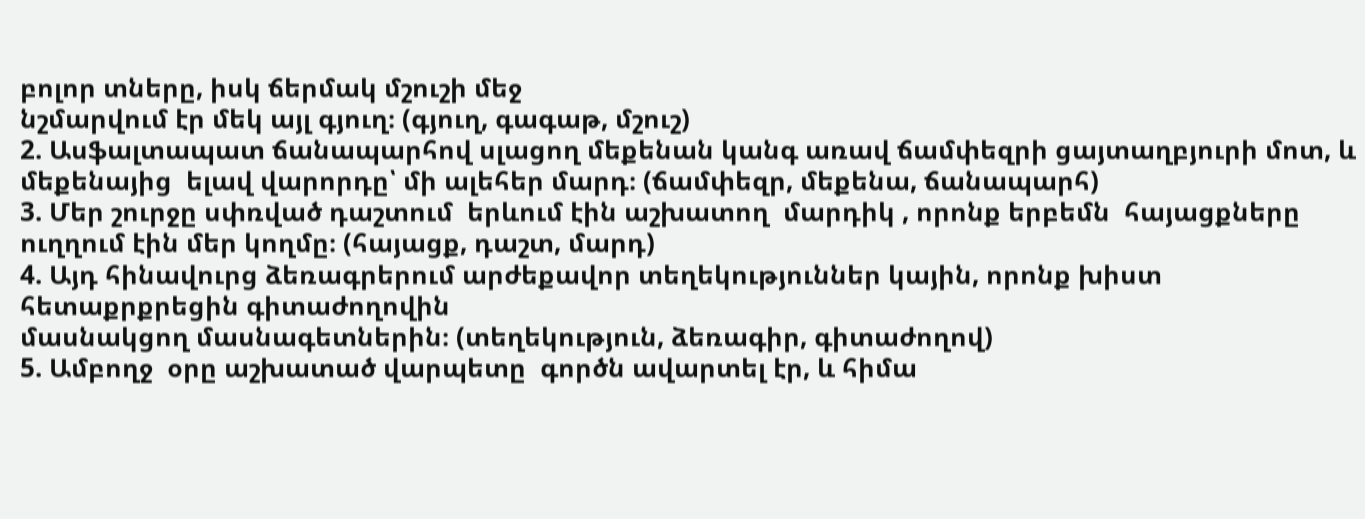բոլոր տները, իսկ ճերմակ մշուշի մեջ
նշմարվում էր մեկ այլ գյուղ։ (գյուղ, գագաթ, մշուշ)
2. Ասֆալտապատ ճանապարհով սլացող մեքենան կանգ առավ ճամփեզրի ցայտաղբյուրի մոտ, և
մեքենայից  ելավ վարորդը՝ մի ալեհեր մարդ։ (ճամփեզր, մեքենա, ճանապարհ)
3. Մեր շուրջը սփռված դաշտում  երևում էին աշխատող  մարդիկ , որոնք երբեմն  հայացքները
ուղղում էին մեր կողմը։ (հայացք, դաշտ, մարդ)
4. Այդ հինավուրց ձեռագրերում արժեքավոր տեղեկություններ կային, որոնք խիստ հետաքրքրեցին գիտաժողովին
մասնակցող մասնագետներին։ (տեղեկություն, ձեռագիր, գիտաժողով)
5. Ամբողջ  օրը աշխատած վարպետը  գործն ավարտել էր, և հիմա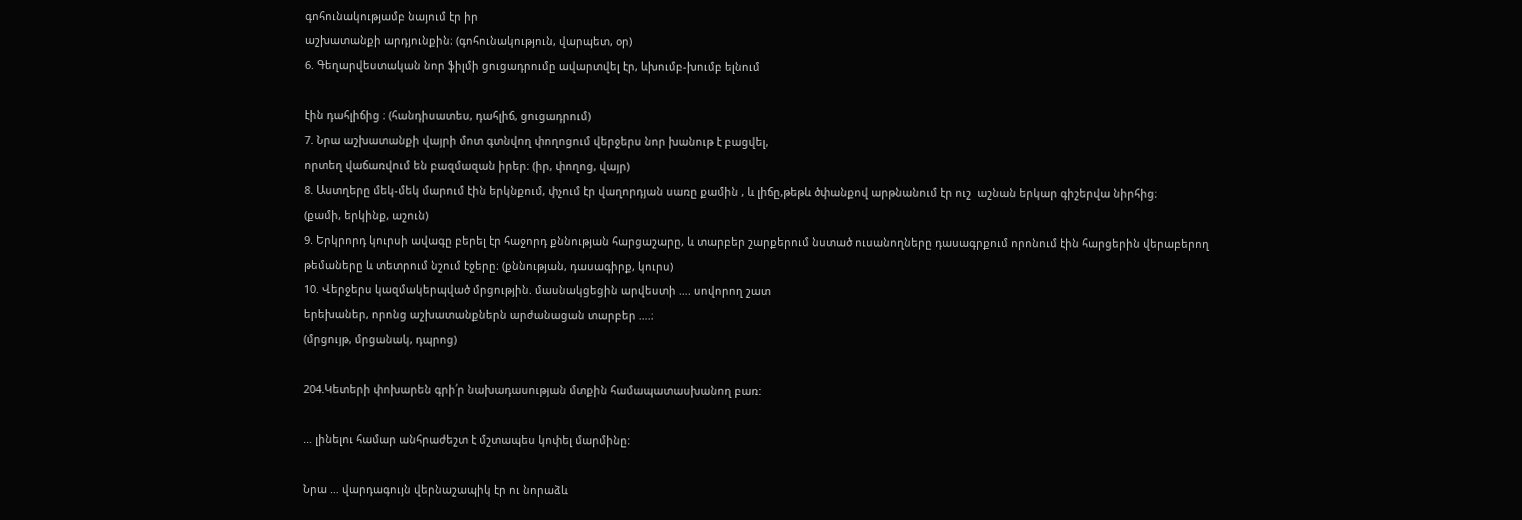գոհունակությամբ նայում էր իր
աշխատանքի արդյունքին։ (գոհունակություն, վարպետ, օր)
6. Գեղարվեստական նոր ֆիլմի ցուցադրումը ավարտվել էր, ևխումբ-խումբ ելնում

էին դահլիճից ։ (հանդիսատես, դահլիճ, ցուցադրում)
7. Նրա աշխատանքի վայրի մոտ գտնվող փողոցում վերջերս նոր խանութ է բացվել,
որտեղ վաճառվում են բազմազան իրեր։ (իր, փողոց, վայր)
8. Աստղերը մեկ-մեկ մարում էին երկնքում, փչում էր վաղորդյան սառը քամին , և լիճը,թեթև ծփանքով արթնանում էր ուշ  աշնան երկար գիշերվա նիրհից։
(քամի, երկինք, աշուն)
9. Երկրորդ կուրսի ավագը բերել էր հաջորդ քննության հարցաշարը, և տարբեր շարքերում նստած ուսանողները դասագրքում որոնում էին հարցերին վերաբերող
թեմաները և տետրում նշում էջերը։ (քննության, դասագիրք, կուրս)
10. Վերջերս կազմակերպված մրցությին. մասնակցեցին արվեստի …. սովորող շատ
երեխաներ, որոնց աշխատանքներն արժանացան տարբեր ….։
(մրցույթ, մրցանակ, դպրոց)

204.Կետերի փոխարեն գրի՛ր նախադասության մտքին համապատասխանող բառ:

… լինելու համար անհրաժեշտ է մշտապես կոփել մարմինը:

Նրա … վարդագույն վերնաշապիկ էր ու նորաձև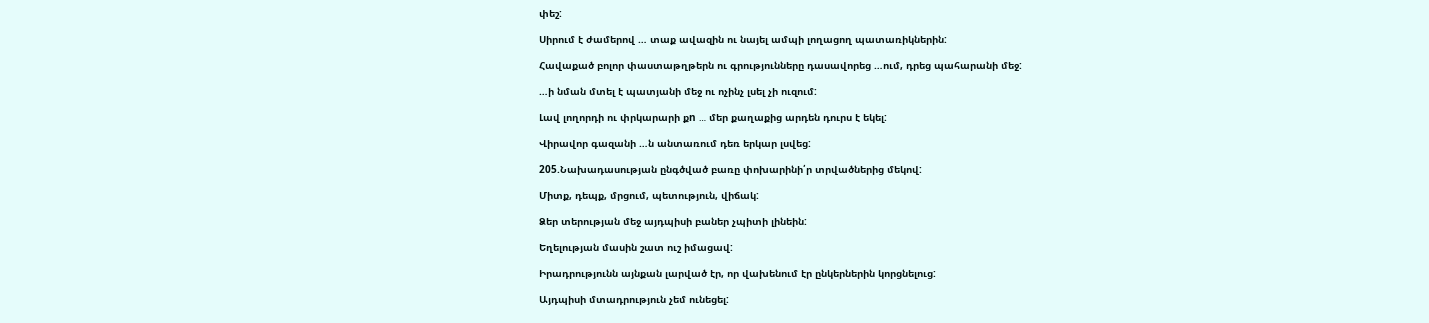փեշ:

Սիրում է ժամերով … տաք ավազին ու նայել ամպի լողացող պատառիկներին:

Հավաքած բոլոր փաստաթղթերն ու գրությունները դասավորեց …ում, դրեց պահարանի մեջ:

…ի նման մտել է պատյանի մեջ ու ոչինչ լսել չի ուզում:

Լավ լողորդի ու փրկարարի քn … մեր քաղաքից արդեն դուրս է եկել:

Վիրավոր գազանի …ն անտառում դեռ երկար լսվեց:

205.Նախադասության ընգծված բառը փոխարինի՛ր տրվածներից մեկով:

Միտք, դեպք, մրցում, պետություն, վիճակ:

Ձեր տերության մեջ այդպիսի բաներ չպիտի լինեին:

Եղելության մասին շատ ուշ իմացավ:

Իրադրությունն այնքան լարված էր, որ վախենում էր ընկերներին կորցնելուց:

Այդպիսի մտադրություն չեմ ունեցել: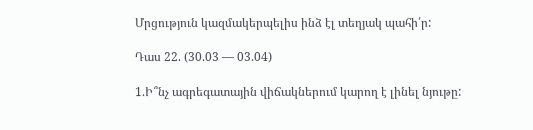Մրցություն կազմակերպելիս ինձ էլ տեղյակ պահի՛ր:

Դաս 22. (30.03 — 03.04)

1.Ի՞նչ ագրեգատային վիճակներում կարող է լինել նյութը: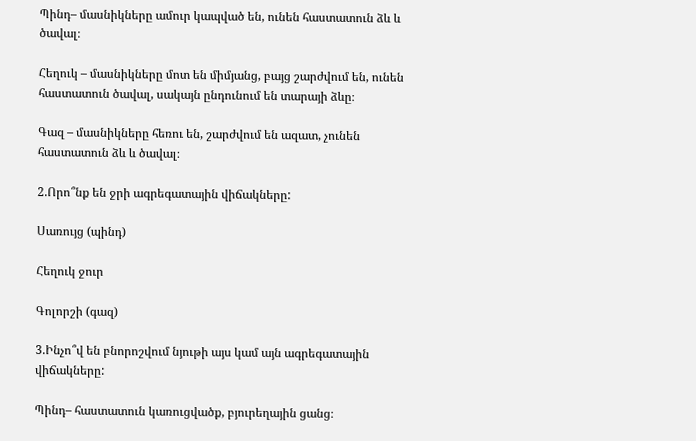Պինդ– մասնիկները ամուր կապված են, ունեն հաստատուն ձև և ծավալ։

Հեղուկ – մասնիկները մոտ են միմյանց, բայց շարժվում են, ունեն հաստատուն ծավալ, սակայն ընդունում են տարայի ձևը։

Գազ – մասնիկները հեռու են, շարժվում են ազատ, չունեն հաստատուն ձև և ծավալ։

2.Որո՞նք են ջրի ագրեգատային վիճակները:

Սառույց (պինդ)

Հեղուկ ջուր

Գոլորշի (գազ)

3.Ինչո՞վ են բնորոշվում նյութի այս կամ այն ագրեգատային վիճակները:

Պինդ– հաստատուն կառուցվածք, բյուրեղային ցանց։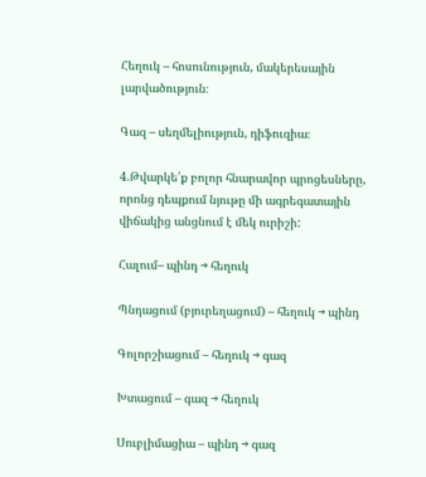Հեղուկ – հոսունություն, մակերեսային լարվածություն։

Գազ – սեղմելիություն, դիֆուզիա։

4.Թվարկե՛ք բոլոր հնարավոր պրոցեսները, որոնց դեպքում նյութը մի ագրեգատային վիճակից անցնում է մեկ ուրիշի:

Հալում– պինդ → հեղուկ

Պնդացում (բյուրեղացում) – հեղուկ → պինդ

Գոլորշիացում – հեղուկ → գազ

Խտացում – գազ → հեղուկ

Սուբլիմացիա – պինդ → գազ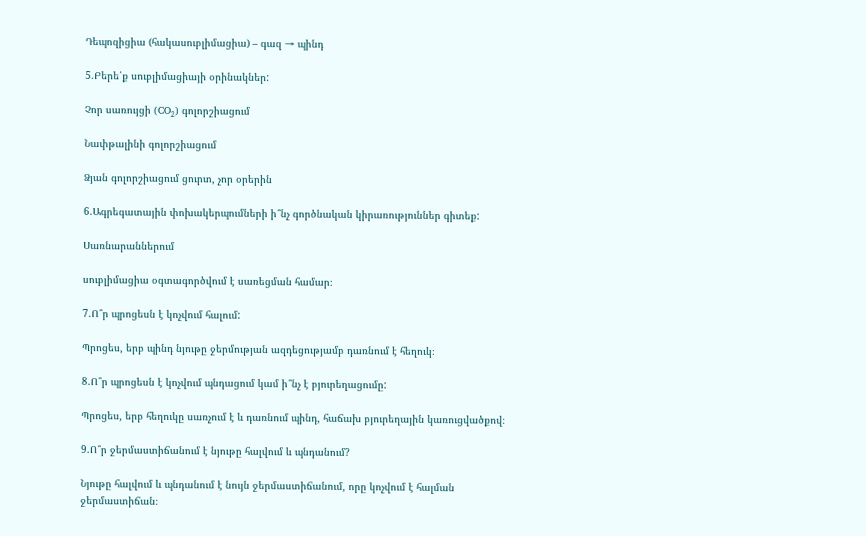Դեպոզիցիա (հակասուբլիմացիա) – գազ → պինդ

5.Բերե՛ք սուբլիմացիայի օրինակներ:

Չոր սառույցի (CO₂) գոլորշիացում

Նափթալինի գոլորշիացում

Ձյան գոլորշիացում ցուրտ, չոր օրերին

6.Ագրեգատային փոխակերպումների ի՞նչ գործնական կիրառություններ գիտեք:

Սառնարաններում

սուբլիմացիա օգտագործվում է սառեցման համար։

7.Ո՞ր պրոցեսն է կոչվում հալում:

Պրոցես, երբ պինդ նյութը ջերմության ազդեցությամբ դառնում է հեղուկ։

8.Ո՞ր պրոցեսն է կոչվում պնդացում կամ ի՞նչ է բյուրեղացումը:

Պրոցես, երբ հեղուկը սառչում է և դառնում պինդ, հաճախ բյուրեղային կառուցվածքով։

9.Ո՞ր ջերմաստիճանում է նյութը հալվում և պնդանում?

Նյութը հալվում և պնդանում է նույն ջերմաստիճանում, որը կոչվում է հալման ջերմաստիճան։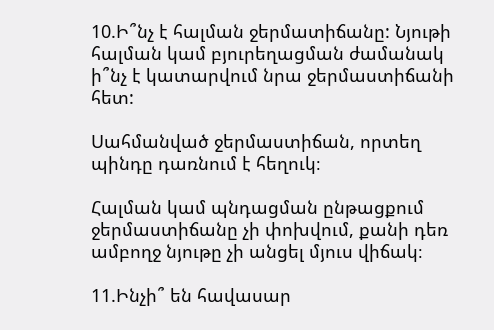10.Ի՞նչ է հալման ջերմատիճանը: Նյութի հալման կամ բյուրեղացման ժամանակ ի՞նչ է կատարվում նրա ջերմաստիճանի հետ:

Սահմանված ջերմաստիճան, որտեղ պինդը դառնում է հեղուկ։

Հալման կամ պնդացման ընթացքում ջերմաստիճանը չի փոխվում, քանի դեռ ամբողջ նյութը չի անցել մյուս վիճակ։

11.Ինչի՞ են հավասար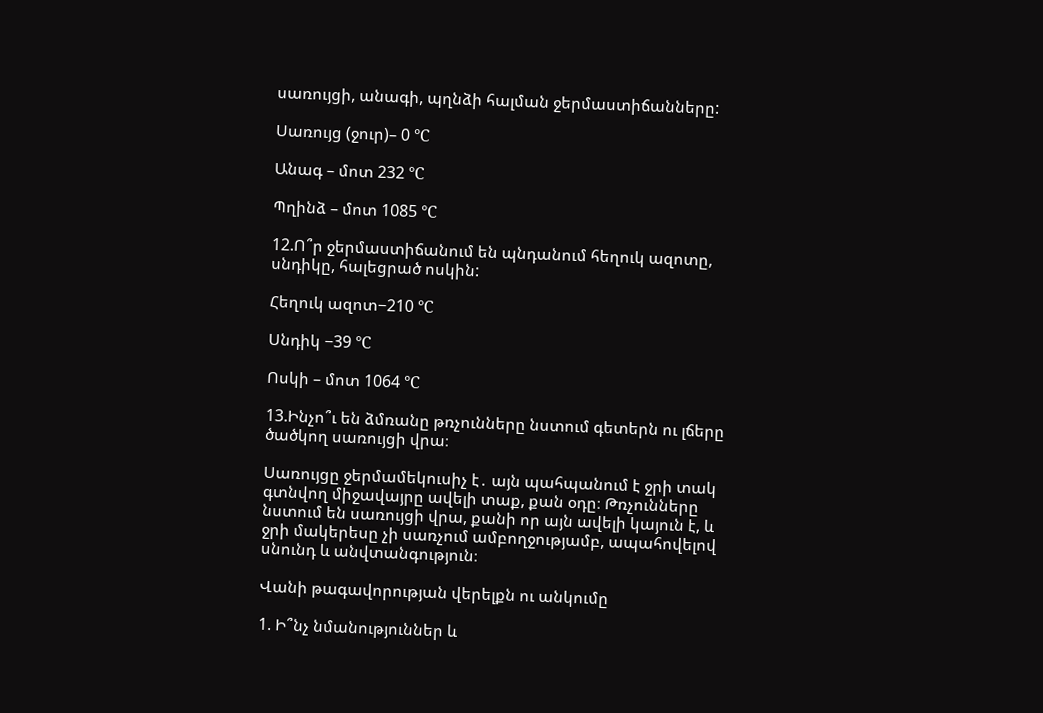սառույցի, անագի, պղնձի հալման ջերմաստիճանները:

Սառույց (ջուր)– 0 °C

Անագ – մոտ 232 °C

Պղինձ – մոտ 1085 °C

12.Ո՞ր ջերմաստիճանում են պնդանում հեղուկ ազոտը, սնդիկը, հալեցրած ոսկին:

Հեղուկ ազոտ−210 °C

Սնդիկ −39 °C

Ոսկի – մոտ 1064 °C

13.Ինչո՞ւ են ձմռանը թռչունները նստում գետերն ու լճերը ծածկող սառույցի վրա։

Սառույցը ջերմամեկուսիչ է․ այն պահպանում է ջրի տակ գտնվող միջավայրը ավելի տաք, քան օդը։ Թռչունները նստում են սառույցի վրա, քանի որ այն ավելի կայուն է, և ջրի մակերեսը չի սառչում ամբողջությամբ, ապահովելով սնունդ և անվտանգություն։

Վանի թագավորության վերելքն ու անկումը

1. Ի՞նչ նմանություններ և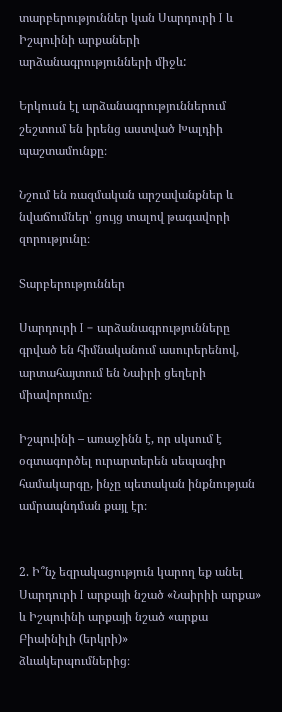տարբերություններ կան Սարդուրի I և Իշպուինի արքաների արձանագրությունների միջև:

Երկուսն էլ արձանագրություններում շեշտում են իրենց աստված Խալդիի պաշտամունքը։

Նշում են ռազմական արշավանքներ և նվաճումներ՝ ցույց տալով թագավորի զորությունը։

Տարբերություններ

Սարդուրի I – արձանագրությունները գրված են հիմնականում ասուրերենով, արտահայտում են Նաիրի ցեղերի միավորումը։

Իշպուինի – առաջինն է, որ սկսում է օգտագործել ուրարտերեն սեպագիր համակարգը, ինչը պետական ինքնության ամրապնդման քայլ էր։


2. Ի՞նչ եզրակացություն կարող եք անել Սարդուրի I արքայի նշած «Նաիրիի արքա» և Իշպուինի արքայի նշած «արքա Բիաինիլի (երկրի)»
ձևակերպումներից։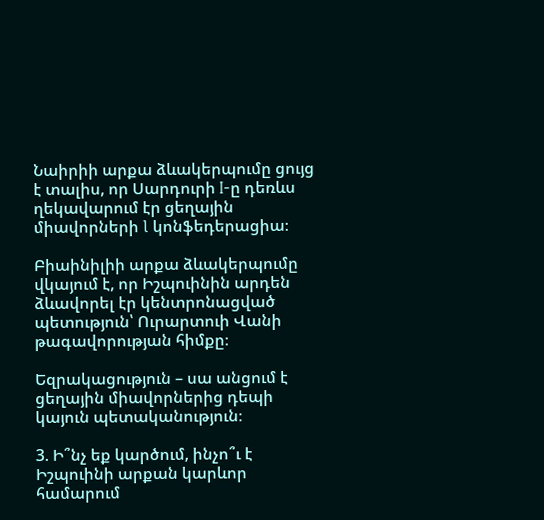Նաիրիի արքա ձևակերպումը ցույց է տալիս, որ Սարդուրի I-ը դեռևս ղեկավարում էր ցեղային միավորների l կոնֆեդերացիա։

Բիաինիլիի արքա ձևակերպումը վկայում է, որ Իշպուինին արդեն ձևավորել էր կենտրոնացված պետություն՝ Ուրարտուի Վանի թագավորության հիմքը։

Եզրակացություն – սա անցում է ցեղային միավորներից դեպի կայուն պետականություն։

3. Ի՞նչ եք կարծում, ինչո՞ւ է Իշպուինի արքան կարևոր համարում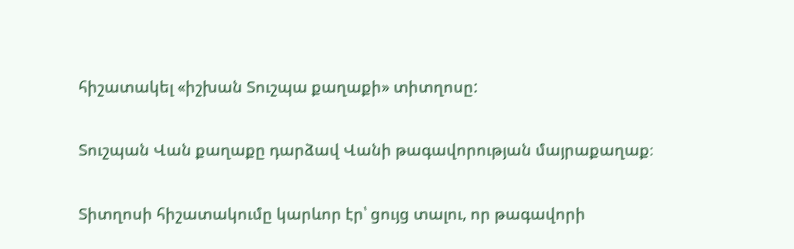հիշատակել «իշխան Տուշպա քաղաքի» տիտղոսը:

Տուշպան Վան քաղաքը դարձավ Վանի թագավորության մայրաքաղաք։

Տիտղոսի հիշատակումը կարևոր էր՝ ցույց տալու, որ թագավորի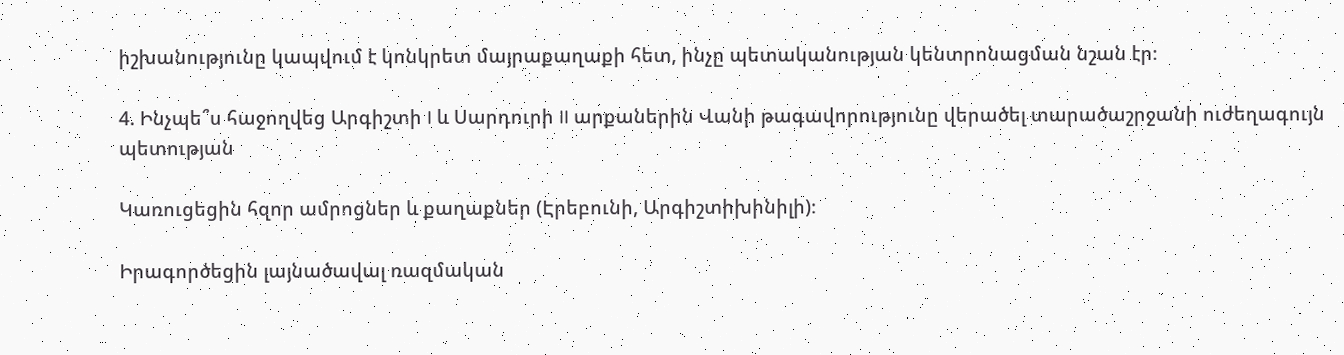իշխանությունը կապվում է կոնկրետ մայրաքաղաքի հետ, ինչը պետականության կենտրոնացման նշան էր։

4. Ինչպե՞ս հաջողվեց Արգիշտի I և Սարդուրի II արքաներին Վանի թագավորությունը վերածել տարածաշրջանի ուժեղագույն պետության

Կառուցեցին հզոր ամրոցներ և քաղաքներ (Էրեբունի, Արգիշտիխինիլի)։

Իրագործեցին լայնածավալ ռազմական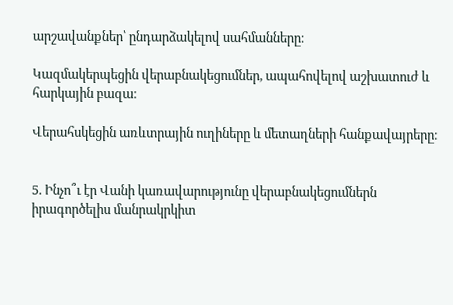արշավանքներ՝ ընդարձակելով սահմանները։

Կազմակերպեցին վերաբնակեցումներ, ապահովելով աշխատուժ և հարկային բազա։

Վերահսկեցին առևտրային ուղիները և մետաղների հանքավայրերը։


5. Ինչո՞ւ էր Վանի կառավարությունը վերաբնակեցումներն իրագործելիս մանրակրկիտ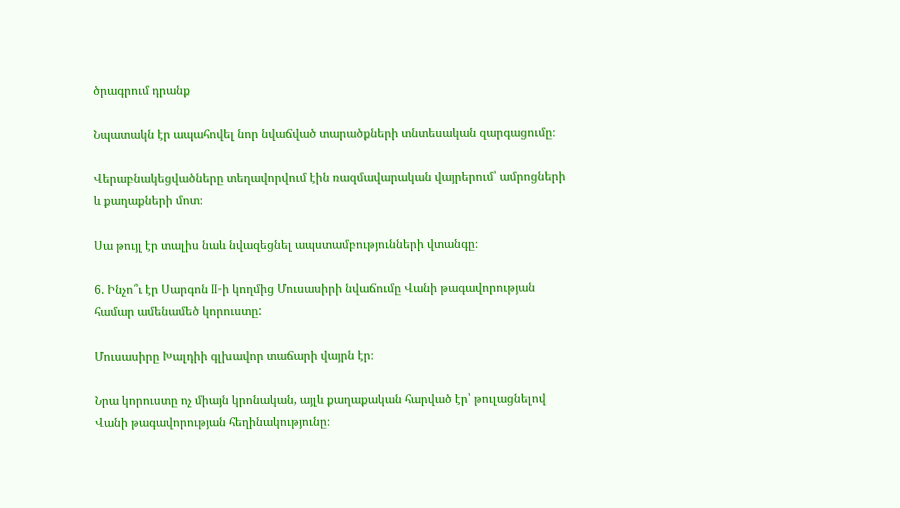ծրագրում դրանք

Նպատակն էր ապահովել նոր նվաճված տարածքների տնտեսական զարգացումը։

Վերաբնակեցվածները տեղավորվում էին ռազմավարական վայրերում՝ ամրոցների և քաղաքների մոտ։

Սա թույլ էր տալիս նաև նվազեցնել ապստամբությունների վտանգը։

6. Ինչո՞ւ էր Սարգոն II-ի կողմից Մուսասիրի նվաճումը Վանի թագավորության համար ամենամեծ կորուստը:

Մուսասիրը Խալդիի գլխավոր տաճարի վայրն էր։

Նրա կորուստը ոչ միայն կրոնական, այլև քաղաքական հարված էր՝ թուլացնելով Վանի թագավորության հեղինակությունը։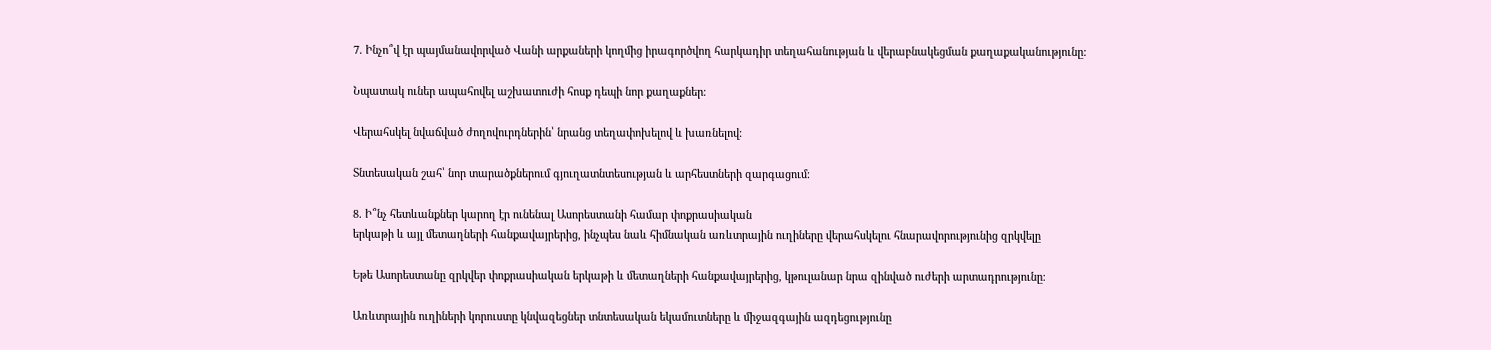7. Ինչո՞վ էր պայմանավորված Վանի արքաների կողմից իրագործվող հարկադիր տեղահանության և վերաբնակեցման քաղաքականությունը:

Նպատակ ուներ ապահովել աշխատուժի հոսք դեպի նոր քաղաքներ։

Վերահսկել նվաճված ժողովուրդներին՝ նրանց տեղափոխելով և խառնելով։

Տնտեսական շահ՝ նոր տարածքներում գյուղատնտեսության և արհեստների զարգացում։

8. Ի՞նչ հետևանքներ կարող էր ունենալ Ասորեստանի համար փոքրասիական
երկաթի և այլ մետաղների հանքավայրերից, ինչպես նաև հիմնական առևտրային ուղիները վերահսկելու հնարավորությունից զրկվելը

Եթե Ասորեստանը զրկվեր փոքրասիական երկաթի և մետաղների հանքավայրերից, կթուլանար նրա զինված ուժերի արտադրությունը։

Առևտրային ուղիների կորուստը կնվազեցներ տնտեսական եկամուտները և միջազգային ազդեցությունը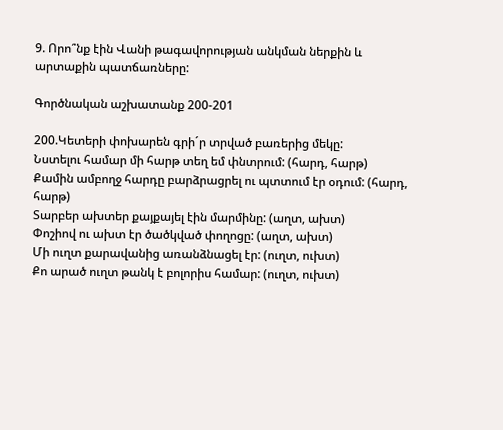9. Որո՞նք էին Վանի թագավորության անկման ներքին և արտաքին պատճառները:

Գործնական աշխատանք 200-201

200.Կետերի փոխարեն գրի´ր տրված բառերից մեկը:
Նստելու համար մի հարթ տեղ եմ փնտրում: (հարդ, հարթ)
Քամին ամբողջ հարդը բարձրացրել ու պտտում էր օդում: (հարդ, հարթ)
Տարբեր ախտեր քայքայել էին մարմինը: (աղտ, ախտ)
Փոշիով ու ախտ էր ծածկված փողոցը: (աղտ, ախտ)
Մի ուղտ քարավանից առանձնացել էր: (ուղտ, ուխտ)
Քո արած ուղտ թանկ է բոլորիս համար: (ուղտ, ուխտ)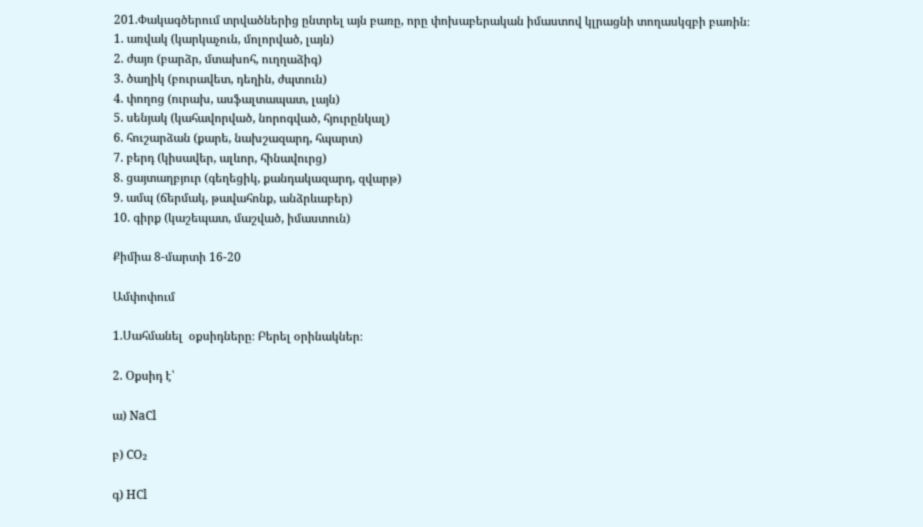201.Փակագծերում տրվածներից ընտրել այն բառը, որը փոխաբերական իմաստով կլրացնի տողասկզբի բառին։
1. առվակ (կարկաչուն, մոլորված, լայն)
2. ժայռ (բարձր, մտախոհ, ուղղաձիգ)
3. ծաղիկ (բուրավետ, դեղին, ժպտուն)
4. փողոց (ուրախ, ասֆալտապատ, լայն)
5. սենյակ (կահավորված, նորոգված, հյուրընկալ)
6. հուշարձան (քարե, նախշազարդ, հպարտ)
7. բերդ (կիսավեր, ալևոր, հինավուրց)
8. ցայտաղբյուր (գեղեցիկ, քանդակազարդ, զվարթ)
9. ամպ (ճերմակ, թավահոնք, անձրևաբեր)
10. գիրք (կաշեպատ, մաշված, իմաստուն)

Քիմիա 8-մարտի 16-20

Ամփոփում

1.Սահմանել  օքսիդները։ Բերել օրինակներ։

2. Օքսիդ է՝

ա) NaCl

բ) CO₂

գ) HCl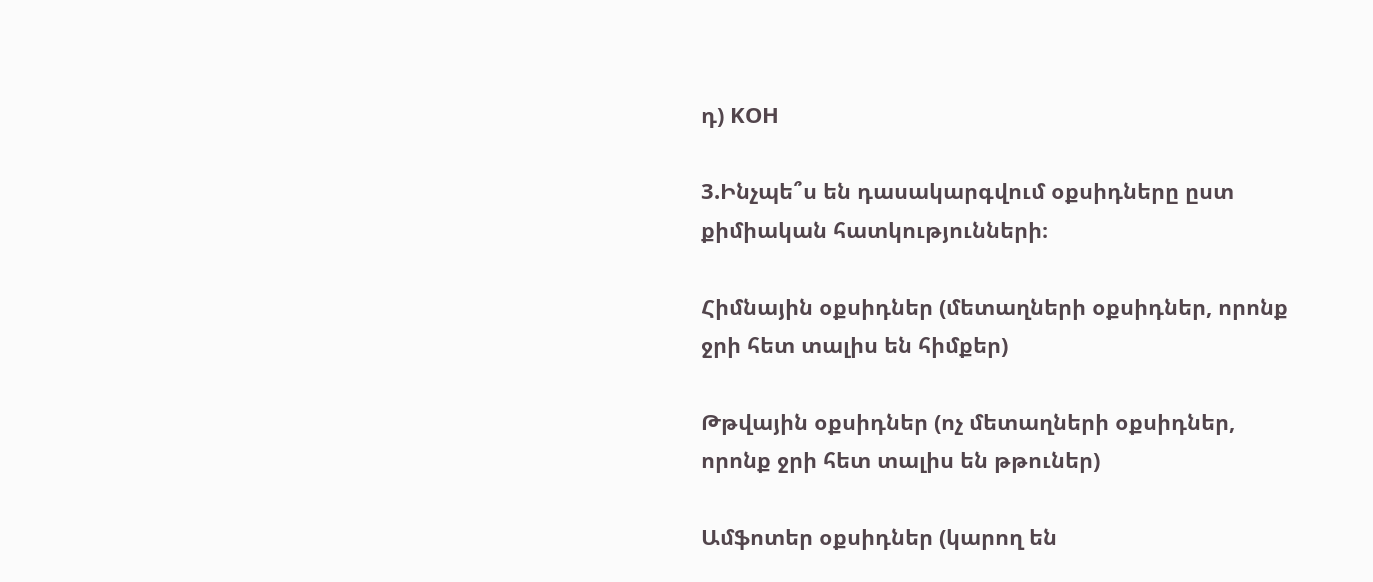դ) KOH

3.Ինչպե՞ս են դասակարգվում օքսիդները ըստ քիմիական հատկությունների։

Հիմնային օքսիդներ (մետաղների օքսիդներ, որոնք ջրի հետ տալիս են հիմքեր)

Թթվային օքսիդներ (ոչ մետաղների օքսիդներ, որոնք ջրի հետ տալիս են թթուներ)

Ամֆոտեր օքսիդներ (կարող են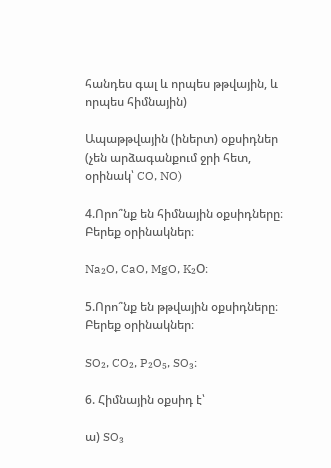հանդես գալ և որպես թթվային, և որպես հիմնային)

Ապաթթվային (իներտ) օքսիդներ (չեն արձագանքում ջրի հետ, օրինակ՝ CO, NO)

4.Որո՞նք են հիմնային օքսիդները։ Բերեք օրինակներ։

Na₂O, CaO, MgO, K₂O։

5.Որո՞նք են թթվային օքսիդները։ Բերեք օրինակներ։

SO₂, CO₂, P₂O₅, SO₃։

6. Հիմնային օքսիդ է՝

ա) SO₃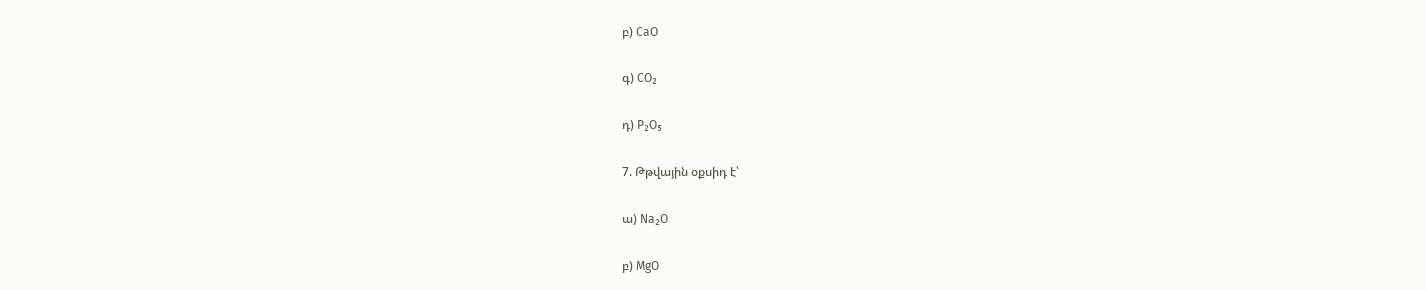բ) CaO

գ) CO₂

դ) P₂O₅

7. Թթվային օքսիդ է՝

ա) Na₂O

բ) MgO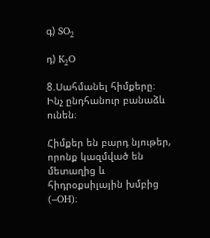գ) SO₂

դ) K₂O

8.Սահմանել հիմքերը։ Ինչ ընդհանուր բանաձև ունեն։

Հիմքեր են բարդ նյութեր, որոնք կազմված են մետաղից և հիդրօքսիլային խմբից (–OH)։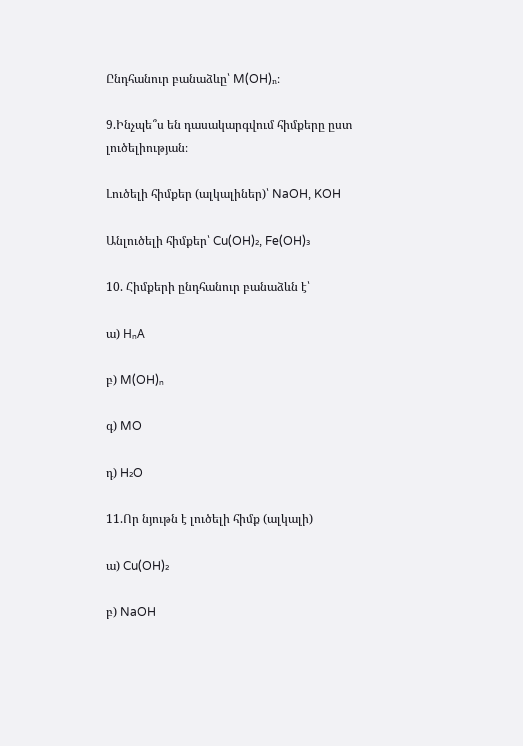Ընդհանուր բանաձևը՝ M(OH)ₙ։

9.Ինչպե՞ս են դասակարգվում հիմքերը ըստ լուծելիության։

Լուծելի հիմքեր (ալկալիներ)՝ NaOH, KOH

Անլուծելի հիմքեր՝ Cu(OH)₂, Fe(OH)₃

10. Հիմքերի ընդհանուր բանաձևն է՝

ա) HₙA

բ) M(OH)ₙ

գ) MO

դ) H₂O

11.Որ նյութն է լուծելի հիմք (ալկալի)

ա) Cu(OH)₂

բ) NaOH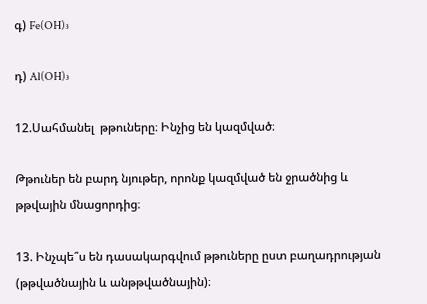գ) Fe(OH)₃

դ) Al(OH)₃

12.Սահմանել  թթուները։ Ինչից են կազմված։

Թթուներ են բարդ նյութեր, որոնք կազմված են ջրածնից և թթվային մնացորդից։

13. Ինչպե՞ս են դասակարգվում թթուները ըստ բաղադրության (թթվածնային և անթթվածնային)։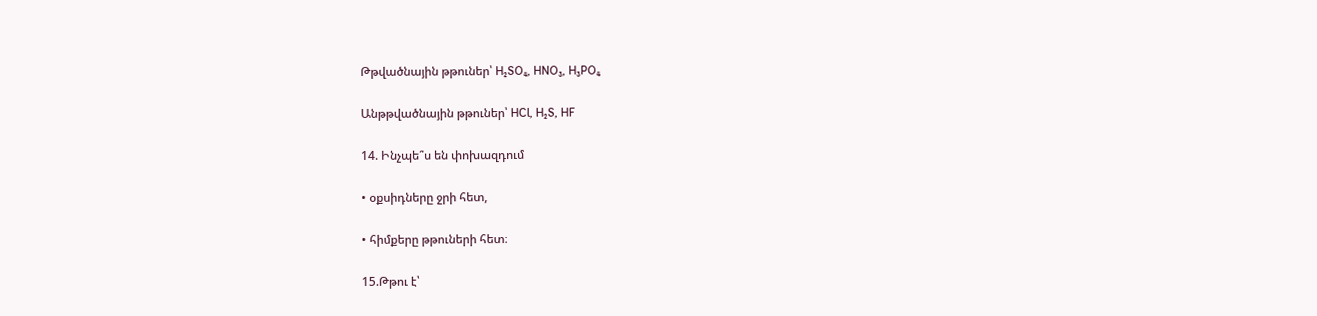Թթվածնային թթուներ՝ H₂SO₄, HNO₃, H₃PO₄

Անթթվածնային թթուներ՝ HCl, H₂S, HF

14. Ինչպե՞ս են փոխազդում

• օքսիդները ջրի հետ,

• հիմքերը թթուների հետ։

15.Թթու է՝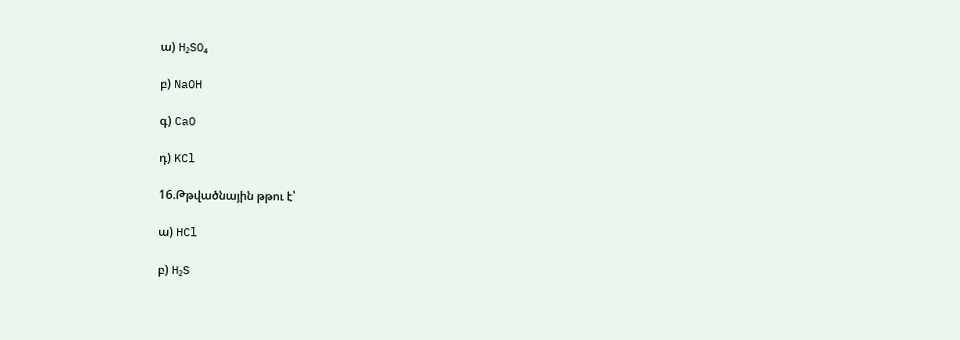ա) H₂SO₄

բ) NaOH

գ) CaO

դ) KCl

16.Թթվածնային թթու է՝

ա) HCl

բ) H₂S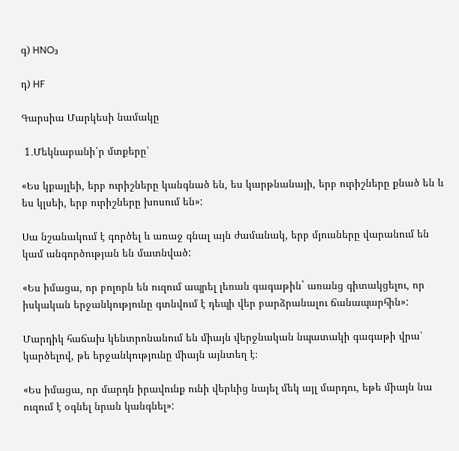գ) HNO₃

դ) HF

Գարսիա Մարկեսի նամակը

 1․Մեկնաբանի՛ր մտքերը՝

«Ես կքայլեի, երբ ուրիշները կանգնած են, ես կարթնանայի, երբ ուրիշները քնած են և ես կլսեի, երբ ուրիշները խոսում են»:

Սա նշանակում է գործել և առաջ գնալ այն ժամանակ, երբ մյուսները վարանում են կամ անգործության են մատնված:

«Ես իմացա, որ բոլորն են ուզում ապրել լեռան գագաթին` առանց գիտակցելու, որ իսկական երջանկությունը գտնվում է դեպի վեր բարձրանալու ճանապարհին»:

Մարդիկ հաճախ կենտրոնանում են միայն վերջնական նպատակի գագաթի վրա՝ կարծելով, թե երջանկությունը միայն այնտեղ է։

«Ես իմացա, որ մարդն իրավունք ունի վերևից նայել մեկ այլ մարդու, եթե միայն նա ուզում է օգնել նրան կանգնել»: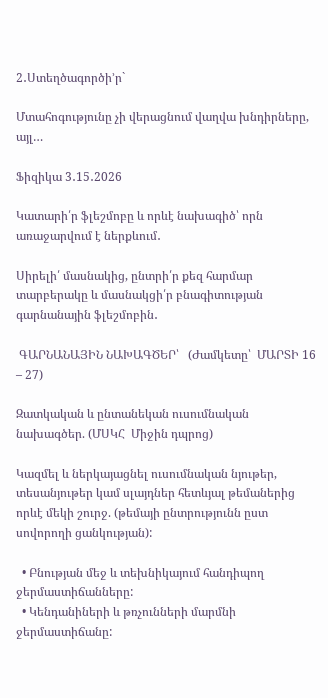2․Ստեղծագործի’ր`

Մտահոգությունը չի վերացնում վաղվա խնդիրները, այլ…

Ֆիզիկա 3․15․2026

Կատարի՛ր ֆլեշմոբը և որևէ նախագիծ՝ որն առաջարվում է ներքևում․

Սիրելի՛ մասնակից, ընտրի՛ր քեզ հարմար տարբերակը և մասնակցի՛ր բնագիտության գարնանային ֆլեշմոբին․

 ԳԱՐՆԱՆԱՅԻՆ ՆԱԽԱԳԾԵՐ՝   (Ժամկետը՝  ՄԱՐՏԻ 16 – 27)

Զատկական և ընտանեկան ուսումնական նախագծեր. (ՄՍԿՀ  Միջին դպրոց)

Կազմել և ներկայացնել ուսումնական նյութեր, տեսանյութեր կամ սլայդներ հետևյալ թեմաներից որևէ մեկի շուրջ. (թեմայի ընտրությունն ըստ սովորողի ցանկության):

  • Բնության մեջ և տեխնիկայում հանդիպող ջերմաստիճանները:
  • Կենդանիների և թռչունների մարմնի ջերմաստիճանը: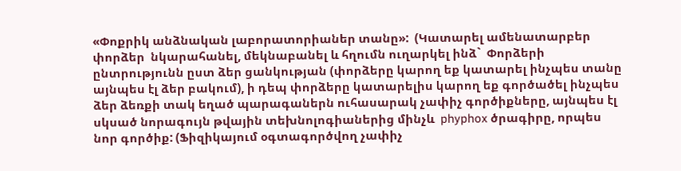«Փոքրիկ անձնական լաբորատորիաներ տանը»:  (Կատարել ամենատարբեր փորձեր  նկարահանել, մեկնաբանել և հղումն ուղարկել ինձ`  Փորձերի ընտրությունն ըստ ձեր ցանկության (փորձերը կարող եք կատարել ինչպես տանը այնպես էլ ձեր բակում), ի դեպ փորձերը կատարելիս կարող եք գործածել ինչպես ձեր ձեռքի տակ եղած պարագաներն ուհասարակ չափիչ գործիքները, այնպես էլ սկսած նորագույն թվային տեխնոլոգիաներից մինչև  phyphox ծրագիրը, որպես նոր գործիք: (Ֆիզիկայում օգտագործվող չափիչ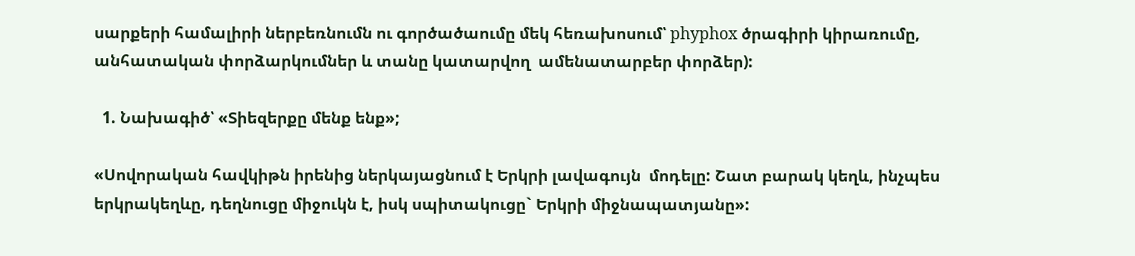սարքերի համալիրի ներբեռնումն ու գործածաումը մեկ հեռախոսում՝ phyphox ծրագիրի կիրառումը, անհատական փորձարկումներ և տանը կատարվող  ամենատարբեր փորձեր):

  1. Նախագիծ՝ «Տիեզերքը մենք ենք»;

«Սովորական հավկիթն իրենից ներկայացնում է Երկրի լավագույն  մոդելը: Շատ բարակ կեղև, ինչպես երկրակեղևը, դեղնուցը միջուկն է, իսկ սպիտակուցը` Երկրի միջնապատյանը»: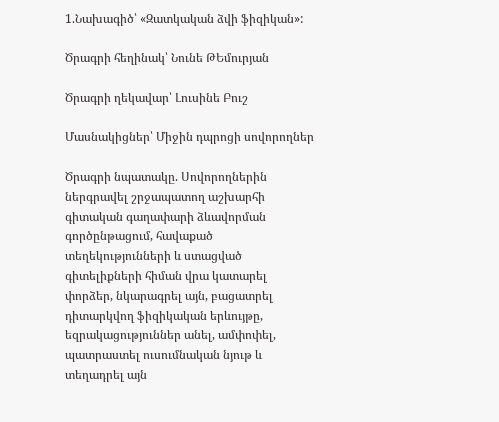1.Նախագիծ՝ «Զատկական ձվի ֆիզիկան»:

Ծրագրի հեղինակ՝ Նունե ԹԵմուրյան

Ծրագրի ղեկավար՝ Լուսինե Բուշ

Մասնակիցներ՝ Միջին դպրոցի սովորողներ

Ծրագրի նպատակը. Սովորողներին ներգրավել շրջապատող աշխարհի գիտական գաղափարի ձևավորման գործընթացում, հավաքած տեղեկությունների և ստացված գիտելիքների հիման վրա կատարել փորձեր, նկարագրել այն, բացատրել դիտարկվող ֆիզիկական երևույթը, եզրակացություններ անել, ամփոփել, պատրաստել ուսումնական նյութ և տեղադրել այն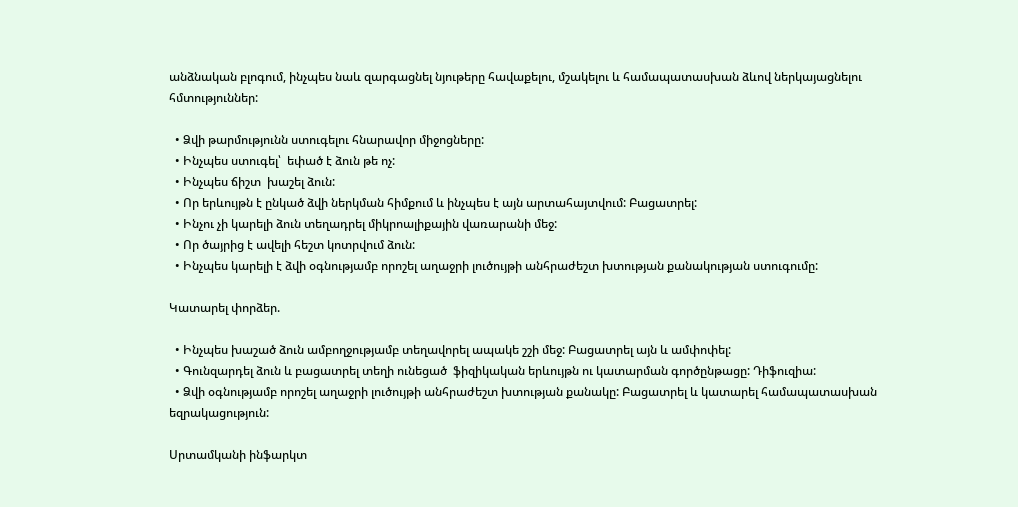անձնական բլոգում, ինչպես նաև զարգացնել նյութերը հավաքելու, մշակելու և համապատասխան ձևով ներկայացնելու հմտություններ:

  • Ձվի թարմությունն ստուգելու հնարավոր միջոցները:
  • Ինչպես ստուգել՝  եփած է ձուն թե ոչ:
  • Ինչպես ճիշտ  խաշել ձուն:
  • Որ երևույթն է ընկած ձվի ներկման հիմքում և ինչպես է այն արտահայտվում: Բացատրել:
  • Ինչու չի կարելի ձուն տեղադրել միկրոալիքային վառարանի մեջ:
  • Որ ծայրից է ավելի հեշտ կոտրվում ձուն:
  • Ինչպես կարելի է ձվի օգնությամբ որոշել աղաջրի լուծույթի անհրաժեշտ խտության քանակության ստուգումը:

Կատարել փորձեր.

  • Ինչպես խաշած ձուն ամբողջությամբ տեղավորել ապակե շշի մեջ: Բացատրել այն և ամփոփել:
  • Գունզարդել ձուն և բացատրել տեղի ունեցած  ֆիզիկական երևույթն ու կատարման գործընթացը: Դիֆուզիա:
  • Ձվի օգնությամբ որոշել աղաջրի լուծույթի անհրաժեշտ խտության քանակը: Բացատրել և կատարել համապատասխան եզրակացություն:

Սրտամկանի ինֆարկտ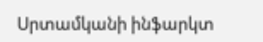Սրտամկանի ինֆարկտ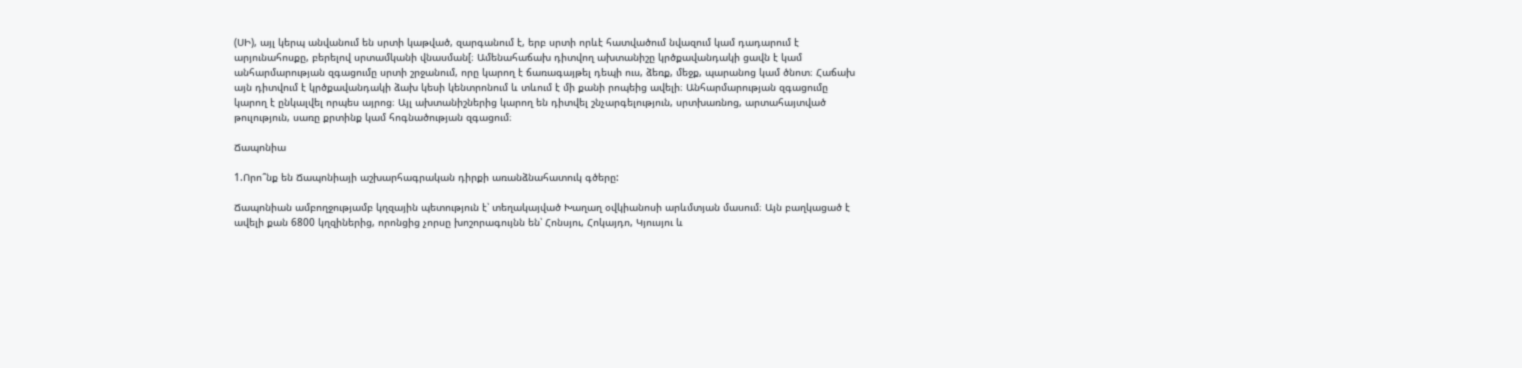(ՍԻ), այլ կերպ անվանում են սրտի կաթված, զարգանում է, երբ սրտի որևէ հատվածում նվազում կամ դադարում է արյունահոսքը, բերելով սրտամկանի վնասման[։ Ամենահաճախ դիտվող ախտանիշը կրծքավանդակի ցավն է կամ անհարմարության զգացումը սրտի շրջանում, որը կարող է ճառագայթել դեպի ուս, ձեռք, մեջք, պարանոց կամ ծնոտ։ Հաճախ այն դիտվում է կրծքավանդակի ձախ կեսի կենտրոնում և տևում է մի քանի րոպեից ավելի։ Անհարմարության զգացումը կարող է ընկալվել որպես այրոց։ Այլ ախտանիշներից կարող են դիտվել շնչարգելություն, սրտխառնոց, արտահայտված թուլություն, սառը քրտինք կամ հոգնածության զգացում։

Ճապոնիա

1.Որո՞նք են Ճապոնիայի աշխարհագրական դիրքի առանձնահատուկ գծերը:

Ճապոնիան ամբողջությամբ կղզային պետություն է՝ տեղակայված Խաղաղ օվկիանոսի արևմտյան մասում։ Այն բաղկացած է ավելի քան 6800 կղզիներից, որոնցից չորսը խոշորագույնն են՝ Հոնսյու, Հոկայդո, Կյուսյու և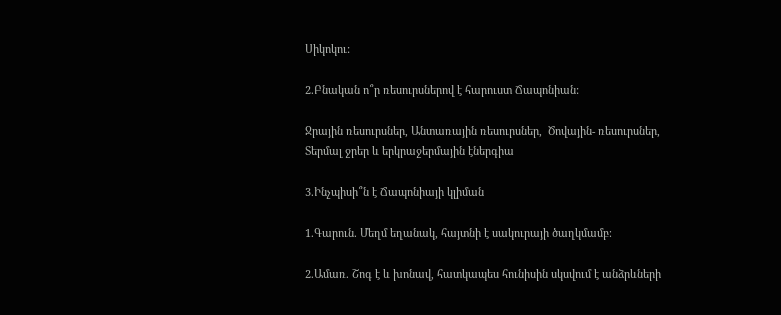Սիկոկու:

2.Բնական ո՞ր ռեսուրսներով է հարուստ Ճապոնիան:

Ջրային ռեսուրսներ, Անտառային ռեսուրսներ,  Ծովային- ռեսուրսներ, Տերմալ ջրեր և երկրաջերմային էներգիա

3.Ինչպիսի՞ն է Ճապոնիայի կլիման

1.Գարուն. Մեղմ եղանակ, հայտնի է սակուրայի ծաղկմամբ։

2.Ամառ. Շոգ է և խոնավ, հատկապես հունիսին սկսվում է անձրևների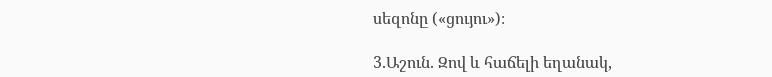սեզոնը («ցույու»)։

3.Աշուն. Զով և հաճելի եղանակ,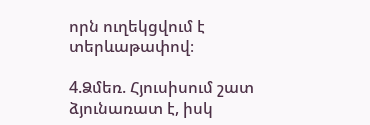որն ուղեկցվում է տերևաթափով։

4.Ձմեռ. Հյուսիսում շատ ձյունառատ է, իսկ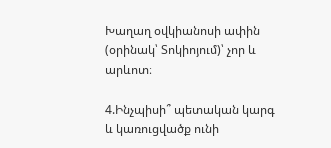Խաղաղ օվկիանոսի ափին (օրինակ՝ Տոկիոյում)՝ չոր և արևոտ։

4.Ինչպիսի՞ պետական կարգ և կառուցվածք ունի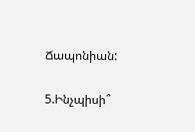Ճապոնիան:

5.Ինչպիսի՞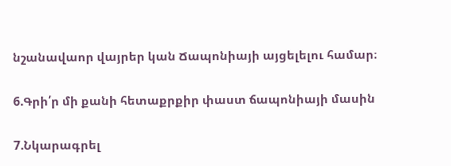նշանավաոր վայրեր կան Ճապոնիայի այցելելու համար։

6.Գրի՛ր մի քանի հետաքրքիր փաստ ճապոնիայի մասին

7.Նկարագրել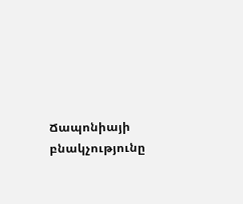Ճապոնիայի բնակչությունը